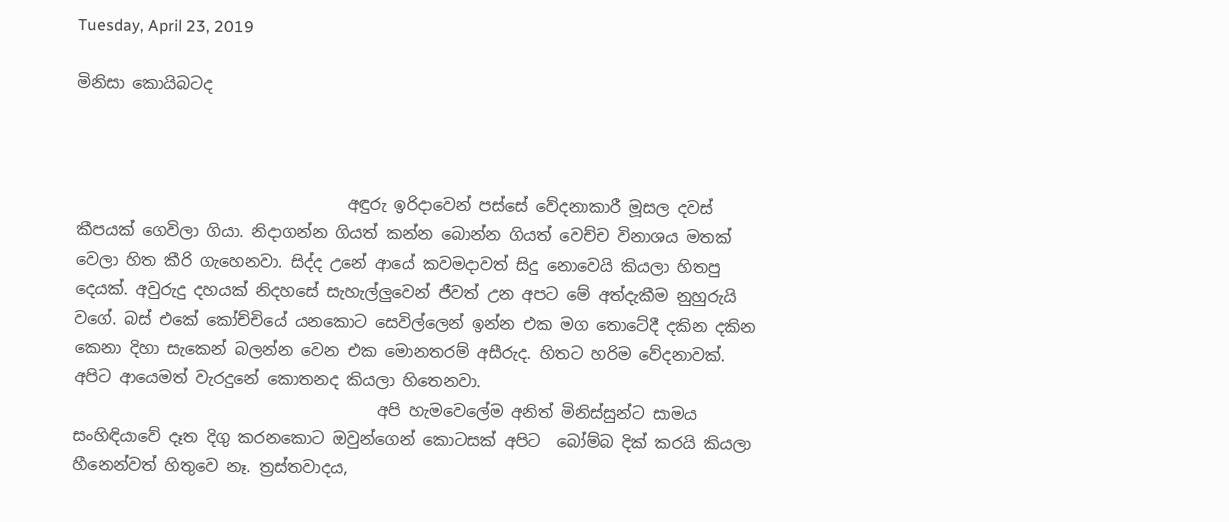Tuesday, April 23, 2019

මිනිසා කොයිබටද



                                  අඳුරු ඉරිදාවෙන් පස්සේ වේදනාකාරී මූසල දවස් කීපයක් ගෙවිලා ගියා. නිදාගන්න ගියත් කන්න බොන්න ගියත් වෙච්ච විනාශය මතක් වෙලා හිත කීරි ගැහෙනවා. සිද්ද උනේ ආයේ කවමදාවත් සිදු නොවෙයි කියලා හිතපු දෙයක්. අවුරුදු දහයක් නිදහසේ සැහැල්ලුවෙන් ජීවත් උන අපට මේ අත්දැකීම නුහුරුයි වගේ. බස් එකේ කෝච්චියේ යනකොට සෙවිල්ලෙන් ඉන්න එක මග තොටේදී දකින දකින කෙනා දිහා සැකෙන් බලන්න වෙන එක මොනතරම් අසීරුද. හිතට හරිම වේදනාවක්. අපිට ආයෙමත් වැරදුනේ කොතනද කියලා හිතෙනවා.
                                      අපි හැමවෙලේම අනිත් මිනිස්සුන්ට සාමය සංහිඳියාවේ දෑත දිගු කරනකොට ඔවුන්ගෙන් කොටසක් අපිට  බෝම්බ දික් කරයි කියලා හීනෙන්වත් හිතුවෙ නෑ. ත්‍රස්තවාදය,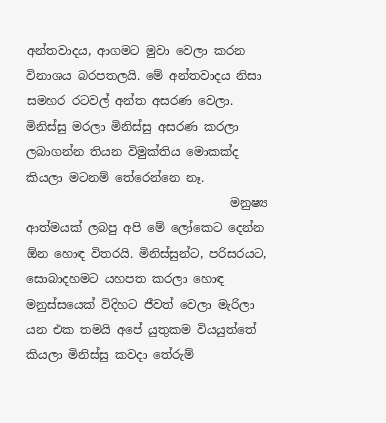අන්තවාදය, ආගමට මුවා වෙලා කරන විනාශය බරපතලයි. මේ අන්තවාදය නිසා සමහර රටවල් අන්ත අසරණ වෙලා. මිනිස්සු මරලා මිනිස්සු අසරණ කරලා ලබාගන්න තියන විමුක්තිය මොකක්ද කියලා මටනම් තේරෙන්නෙ නෑ.
                                  මනුෂ්‍ය ආත්මයක් ලබපු අපි මේ ලෝකෙට දෙන්න ඕන හොඳ විතරයි. මිනිස්සුන්ට, පරිසරයට, සොබාදහමට යහපත කරලා හොඳ මනුස්සයෙක් විදිහට ජීවත් වෙලා මැරිලා යන එක තමයි අපේ යුතුකම වියයුත්තේ කියලා මිනිස්සු කවදා තේරුම්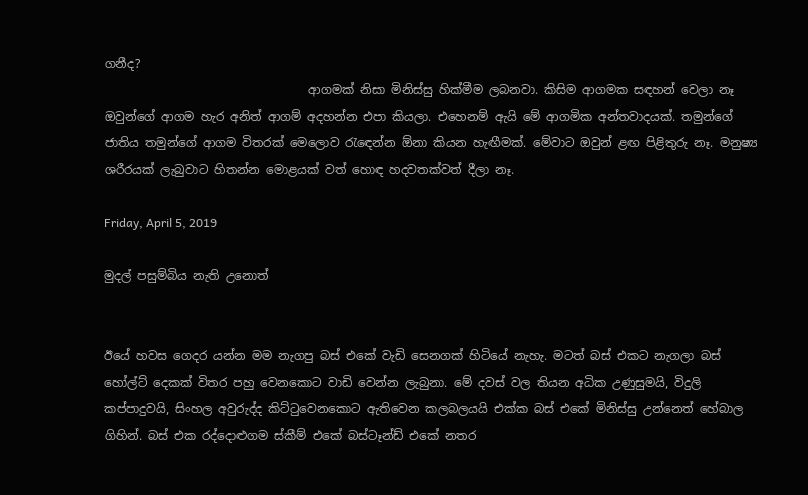ගනීද?
                                  ආගමක් නිසා මිනිස්සු හික්මීම ලබනවා. කිසිම ආගමක සඳහන් වෙලා නෑ ඔවුන්ගේ ආගම හැර අනිත් ආගම් අදහන්න එපා කියලා. එහෙනම් ඇයි මේ ආගමික අන්තවාදයක්. තමුන්ගේ ජාතිය තමුන්ගේ ආගම විතරක් මෙලොව රැඳෙන්න ඕනා කියන හැඟීමක්. මේවාට ඔවුන් ළඟ පිළිතුරු නෑ. මනුෂ්‍ය ශරීරයක් ලැබුවාට හිතන්න මොළයක් වත් හොඳ හදවතක්වත් දීලා නෑ.

Friday, April 5, 2019

මුදල් පසුම්බිය නැති උනොත්


ඊයේ හවස ගෙදර යන්න මම නැගපු බස් එකේ වැඩි සෙනගක් හිටියේ නැහැ. මටත් බස් එකට නැගලා බස් හෝල්ට් දෙකක් විතර පහු වෙනකොට වාඩි වෙන්න ලැබුනා. මේ දවස් වල තියන අධික උණුසුමයි, විදුලි කප්පාදුවයි, සිංහල අවුරුද්ද කිට්ටුවෙනකොට ඇතිවෙන කලබලයයි එක්ක බස් එකේ මිනිස්සු උන්නෙත් හේබාල ගිහින්. බස් එක රද්දොළුගම ස්කීම් එකේ බස්ටෑන්ඩ් එකේ නතර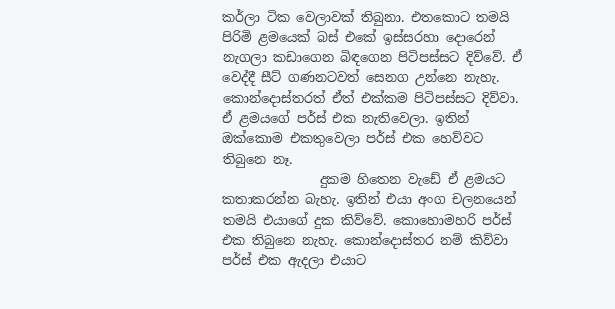කර්ලා ටික වෙලාවක් තිබුනා. එතකොට තමයි පිරිමි ළමයෙක් බස් එකේ ඉස්සරහා දොරෙන් නැගලා කඩාගෙන බිඳගෙන පිටිපස්සට දිව්වේ. ඒ වෙද්දී සීට් ගණනටවත් සෙනග උන්නෙ නැහැ. කොන්දොස්තරත් ඒත් එක්කම පිටිපස්සට දිව්වා. ඒ ළමයගේ පර්ස් එක නැතිවෙලා. ඉතින් ඔක්කොම එකතුවෙලා පර්ස් එක හෙව්වට තිබුනෙ නෑ.
               දුකම හිතෙන වැඩේ ඒ ළමයට කතාකරන්න බැහැ. ඉතින් එයා අංග චලනයෙන් තමයි එයාගේ දුක කිව්වේ. කොහොමහරි පර්ස් එක තිබුනෙ නැහැ. කොන්දොස්තර නම් කිව්වා පර්ස් එක ඇදලා එයාට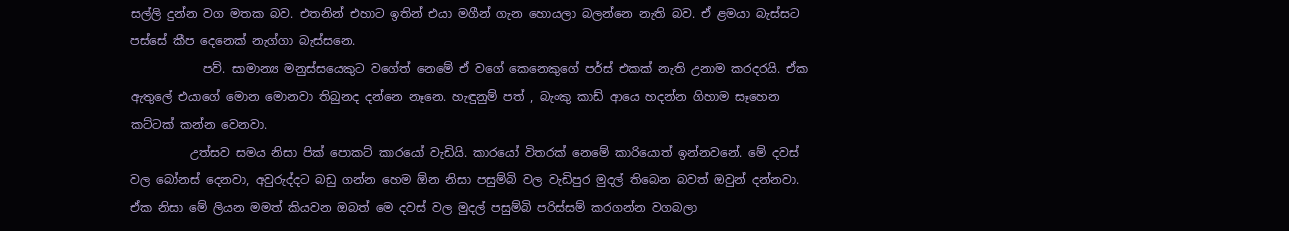සල්ලි දුන්න වග මතක බව. එතනින් එහාට ඉතින් එයා මගීන් ගැන හොයලා බලන්නෙ නැති බව. ඒ ළමයා බැස්සට පස්සේ කීප දෙනෙක් නැග්ගා බැස්සනෙ.
            පව්. සාමාන්‍ය මනුස්සයෙකුට වගේත් නෙමේ ඒ වගේ කෙනෙකුගේ පර්ස් එකක් නැති උනාම කරදරයි. ඒක ඇතුලේ එයාගේ මොන මොනවා තිබුනද දන්නෙ නෑනෙ. හැඳුනුම් පත් , බැංකු කාඩ් ආයෙ හදන්න ගිහාම සෑහෙන කට්ටක් කන්න වෙනවා.
          උත්සව සමය නිසා පික් පොකට් කාරයෝ වැඩියි. කාරයෝ විතරක් නෙමේ කාරියොත් ඉන්නවනේ. මේ දවස් වල බෝනස් දෙනවා, අවුරුද්දට බඩු ගන්න හෙම ඕන නිසා පසුම්බි වල වැඩිපුර මුදල් තිබෙන බවත් ඔවුන් දන්නවා. ඒක නිසා මේ ලියන මමත් කියවන ඔබත් මෙ දවස් වල මුදල් පසුම්බි පරිස්සම් කරගන්න වගබලා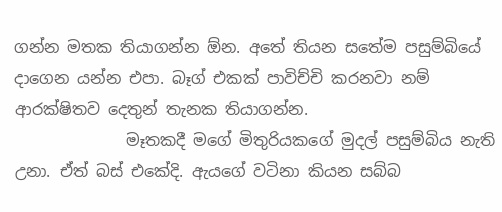ගන්න මතක තියාගන්න ඕන. අතේ තියන සතේම පසුම්බියේ දාගෙන යන්න එපා. බෑග් එකක් පාවිච්චි කරනවා නම් ආරක්ෂිතව දෙතුන් තැනක තියාගන්න.
              මෑතකදී මගේ මිතුරියකගේ මුදල් පසුම්බිය නැති උනා. ඒත් බස් එකේදි. ඇයගේ වටිනා කියන සබ්බ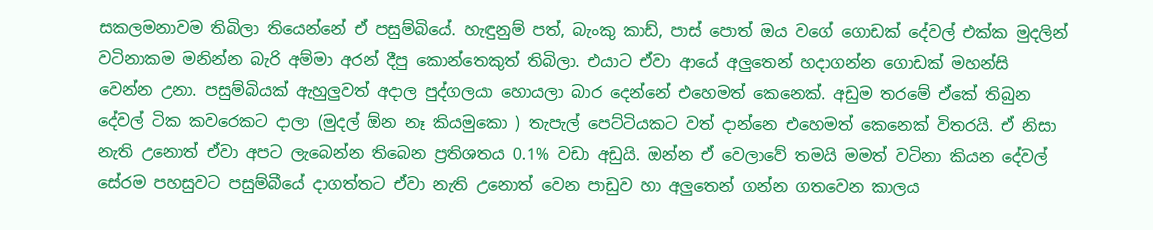සකලමනාවම තිබිලා තියෙන්නේ ඒ පසුම්බියේ. හැඳුනුම් පත්, බැංකු කාඩ්, පාස් පොත් ඔය වගේ ගොඩක් දේවල් එක්ක මුදලින් වටිනාකම මනින්න බැරි අම්මා අරන් දීපු කොන්තෙකුත් තිබිලා. එයාට ඒවා ආයේ අලුතෙන් හදාගන්න ගොඩක් මහන්සි වෙන්න උනා. පසුම්බියක් ඇහුලුවත් අදාල පුද්ගලයා හොයලා බාර දෙන්නේ එහෙමත් කෙනෙක්. අඩුම තරමේ ඒකේ තිබුන දේවල් ටික කවරෙකට දාලා (මුදල් ඕන නෑ කියමුකො ) තැපැල් පෙට්ටියකට වත් දාන්නෙ එහෙමත් කෙනෙක් විතරයි. ඒ නිසා නැති උනොත් ඒවා අපට ලැබෙන්න තිබෙන ප්‍රතිශතය 0.1% වඩා අඩුයි. ඔන්න ඒ වෙලාවේ තමයි මමත් වටිනා කියන දේවල් සේරම පහසුවට පසුම්බීයේ දාගත්තට ඒවා නැති උනොත් වෙන පාඩුව හා අලුතෙන් ගන්න ගතවෙන කාලය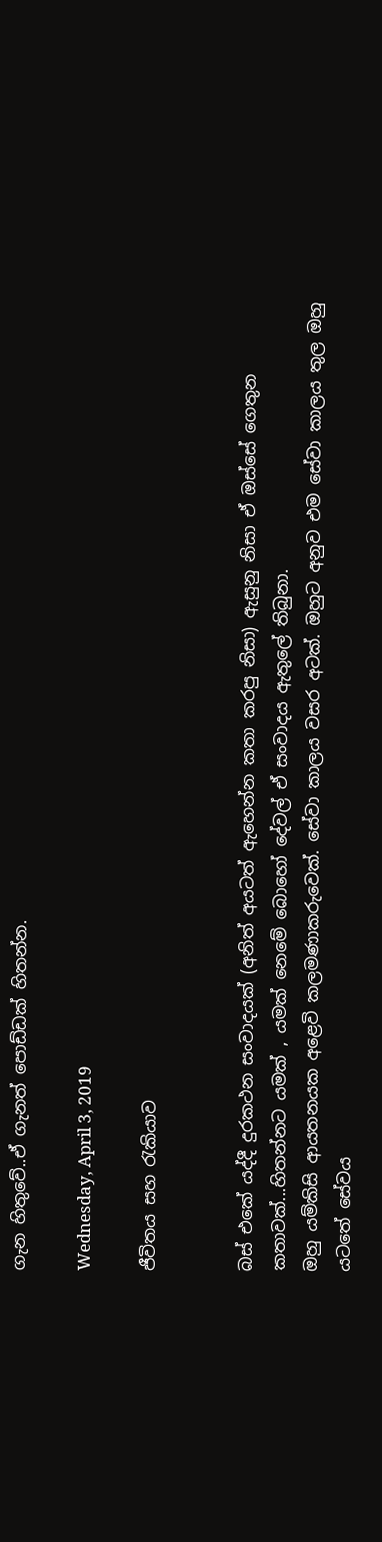ගැන හිතුවේ..ඒ ගැනත් පොඩ්ඩක් හිතන්න.

Wednesday, April 3, 2019

ජීවිතය සහ රැකියාව


බස් එකේ යද්දී දුරකථන සංවාදයක් (අනිත් අයටත් ඇහෙන්න කතා කරපු නිසා) ඇසුනු නිසා ඒ ඔස්සේ ගෙතුන කතාවක්...හිතන්නට යමක් , යමක් නෙමේ බොහෝ දේවල් ඒ සංවාදය ඇතුලේ තිබුනා.
ඔහු යම්කිසි ආයතනයක අළෙවි කලමණාකරුවෙක්. සේවා කාලය වසර අටක්. ඔහුට අනුව එම සේවා කාලය තුල ඔහු යටතේ සේවය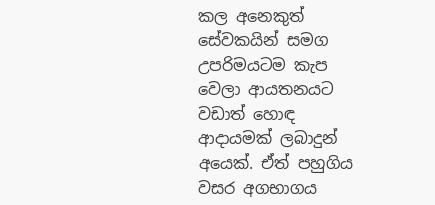කල අනෙකුත් සේවකයින් සමග උපරිමයටම කැප වෙලා ආයතනයට වඩාත් හොඳ ආදායමක් ලබාදුන් අයෙක්. ඒත් පහුගිය වසර අගභාගය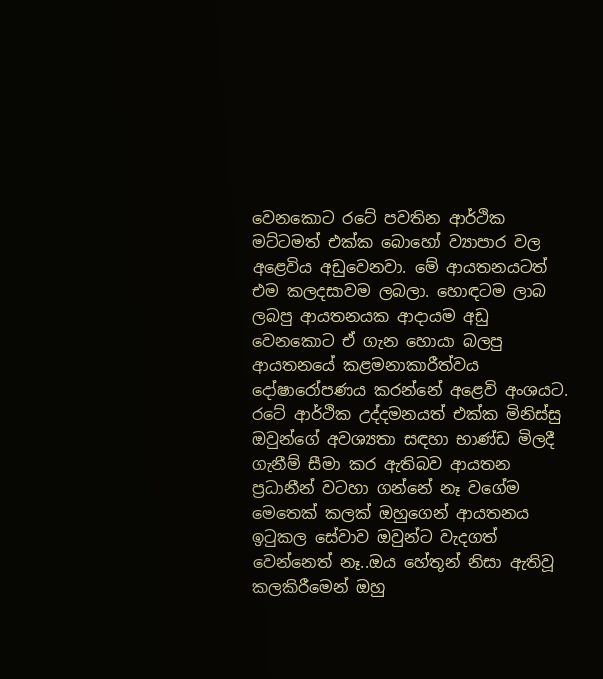වෙනකොට රටේ පවතින ආර්ථික මට්ටමත් එක්ක බොහෝ ව්‍යාපාර වල අළෙවිය අඩුවෙනවා. මේ ආයතනයටත් එම කලදසාවම ලබලා. හොඳටම ලාබ ලබපු ආයතනයක ආදායම අඩු වෙනකොට ඒ ගැන හොයා බලපු ආයතනයේ කළමනාකාරීත්වය දෝෂාරෝපණය කරන්නේ අළෙවි අංශයට. රටේ ආර්ථික උද්දමනයත් එක්ක මිනිස්සු ඔවුන්ගේ අවශ්‍යතා සඳහා භාණ්ඩ මිලදී ගැනීම් සීමා කර ඇතිබව ආයතන ප්‍රධානීන් වටහා ගන්නේ නෑ වගේම මෙතෙක් කලක් ඔහුගෙන් ආයතනය ඉටුකල සේවාව ඔවුන්ට වැදගත් වෙන්නෙත් නෑ..ඔය හේතූන් නිසා ඇතිවූ කලකිරීමෙන් ඔහු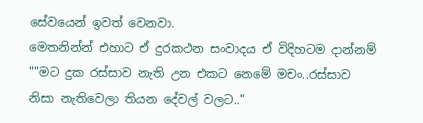සේවයෙන් ඉවත් වෙනවා.
මෙතනින්න් එහාට ඒ දුරකථන සංවාදය ඒ විදිහටම දාන්නම්
""මට දුක රස්සාව නැති උන එකට නෙමේ මචං..රස්සාව නිසා නැතිවෙලා තියන දේවල් වලට.."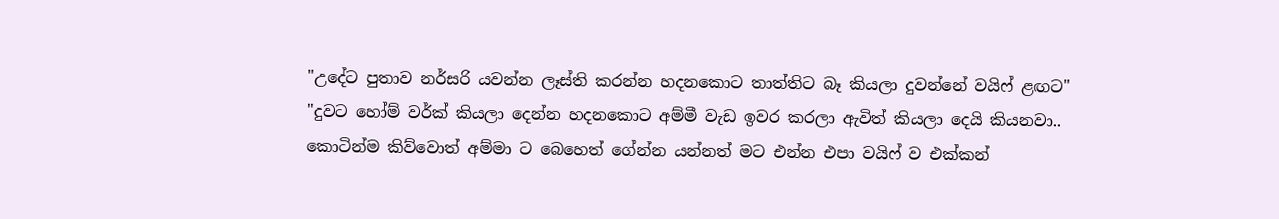"උදේට පුතාව නර්සරි යවන්න ලෑස්ති කරන්න හදනකොට තාත්තිට බෑ කියලා දුවන්නේ වයිෆ් ළඟට"
"දුවට හෝම් වර්ක් කියලා දෙන්න හදනකොට අම්මී වැඩ ඉවර කරලා ඇවිත් කියලා දෙයි කියනවා.. කොටින්ම කිව්වොත් අම්මා ට බෙහෙත් ගේන්න යන්නත් මට එන්න එපා වයිෆ් ව එක්කන්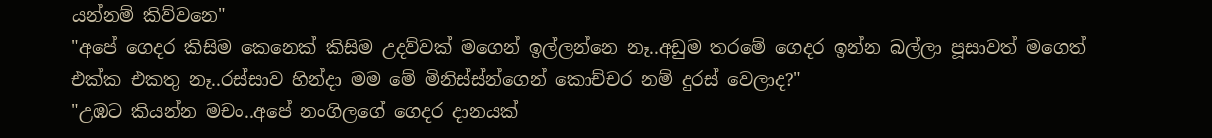යන්නම් කිව්වනෙ"
"අපේ ගෙදර කිසිම කෙනෙක් කිසිම උදව්වක් මගෙන් ඉල්ලන්නෙ නෑ..අඩුම තරමේ ගෙදර ඉන්න බල්ලා පූසාවත් මගෙත් එක්ක එකතු නෑ..රස්සාව හින්දා මම මේ මිනිස්ස්න්ගෙන් කොච්චර නම් දුරස් වෙලාද?"
"උඹට කියන්න මචං..අපේ නංගිලගේ ගෙදර දානයක්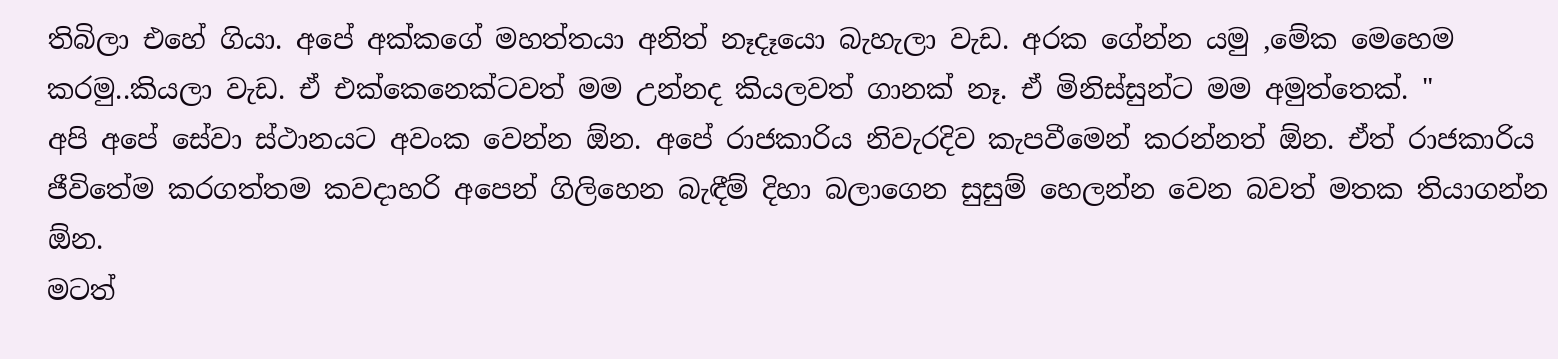තිබිලා එහේ ගියා. අපේ අක්කගේ මහත්තයා අනිත් නෑදෑයො බැහැලා වැඩ. අරක ගේන්න යමු ,මේක මෙහෙම කරමු..කියලා වැඩ. ඒ එක්කෙනෙක්ටවත් මම උන්නද කියලවත් ගානක් නෑ. ඒ මිනිස්සුන්ට මම අමුත්තෙක්. "
අපි අපේ සේවා ස්ථානයට අවංක වෙන්න ඕන. අපේ රාජකාරිය නිවැරදිව කැපවීමෙන් කරන්නත් ඕන. ඒත් රාජකාරිය ජීවිතේම කරගත්තම කවදාහරි අපෙන් ගිලිහෙන බැඳීම් දිහා බලාගෙන සුසුම් හෙලන්න වෙන බවත් මතක තියාගන්න ඕන.
මටත්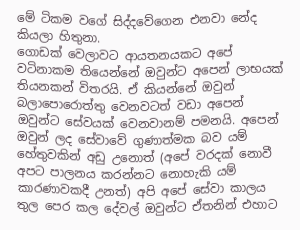මේ ටිකම වගේ සිද්දවේගෙන එනවා නේද කියලා හිතුනා.
ගොඩක් වෙලාවට ආයතනයකට අපේ වටිනාකම තියෙන්නේ ඔවුන්ට අපෙන් ලාභයක් තියනකන් විතරයි. ඒ කියන්නේ ඔවුන් බලාපොරොත්තු වෙනවටත් වඩා අපෙන් ඔවුන්ට සේවයක් වෙනවානම් පමනයි. අපෙන් ඔවුන් ලද සේවාවේ ගුණාත්මක බව යම් හේතුවකින් අඩු උනොත් (අපේ වරදක් නොවී අපට පාලනය කරන්නට නොහැකි යම් කාරණාවකදී උනත්) අපි අපේ සේවා කාලය තුල පෙර කල දේවල් ඔවුන්ට ඒතනින් එහාට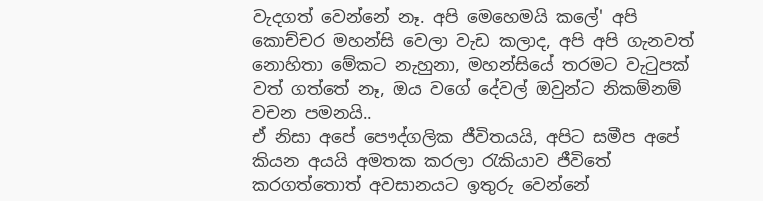වැදගත් වෙන්නේ නෑ. අපි මෙහෙමයි කලේ' අපි කොච්චර මහන්සි වෙලා වැඩ කලාද, අපි අපි ගැනවත් නොහිතා මේකට නැහුනා, මහන්සියේ තරමට වැටුපක් වත් ගත්තේ නෑ, ඔය වගේ දේවල් ඔවුන්ට නිකම්නම් වචන පමනයි..
ඒ නිසා අපේ පෞද්ගලික ජීවිතයයි, අපිට සමීප අපේ කියන අයයි අමතක කරලා රැකියාව ජීවිතේ කරගත්තොත් අවසානයට ඉතුරු වෙන්නේ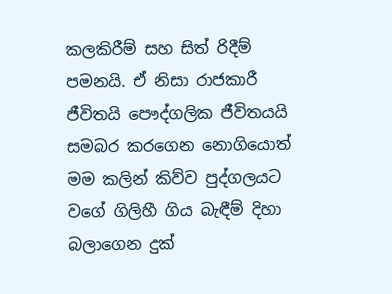කලකිරීම් සහ සිත් රිදීම් පමනයි. ඒ නිසා රාජකාරී ජීවිතයි පෞද්ගලික ජීවිතයයි සමබර කරගෙන නොගියොත් මම කලින් කිව්ව පුද්ගලයට වගේ ගිලිහී ගිය බැඳීම් දිහා බලාගෙන දුක්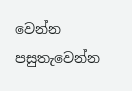වෙන්න පසුතැවෙන්න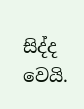සිද්ද වෙයි.